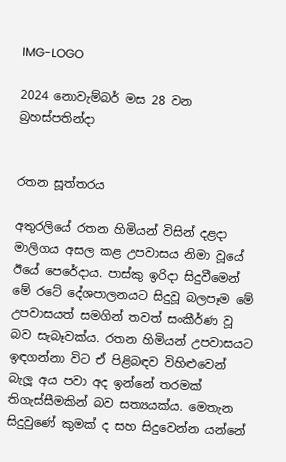IMG-LOGO

2024 නොවැම්බර් මස 28 වන බ්‍රහස්පතින්දා


රතන සූත්තරය

අතුරලියේ රතන හිමියන් විසින් දළදා මාලිගය අසල කළ උපවාසය නිමා වූයේ ඊයේ පෙරේදාය. පාස්කු ඉරිදා සිදුවීමෙන් මේ රටේ දේශපාලනයට සිදුවූ බලපෑම මේ උපවාසයත් සමගින් තවත් සංකීර්ණ වූ බව සැබෑවක්ය. රතන හිමියන් උපවාසයට ඉඳගන්නා විට ඒ පිළිබඳව විහිළුවෙන් බැලූ අය පවා අද ඉන්නේ තරමක් තිගැස්සීමකින් බව සත්‍යයක්ය. මෙතැන සිදුවුණේ කුමක් ද සහ සිදුවෙන්න යන්නේ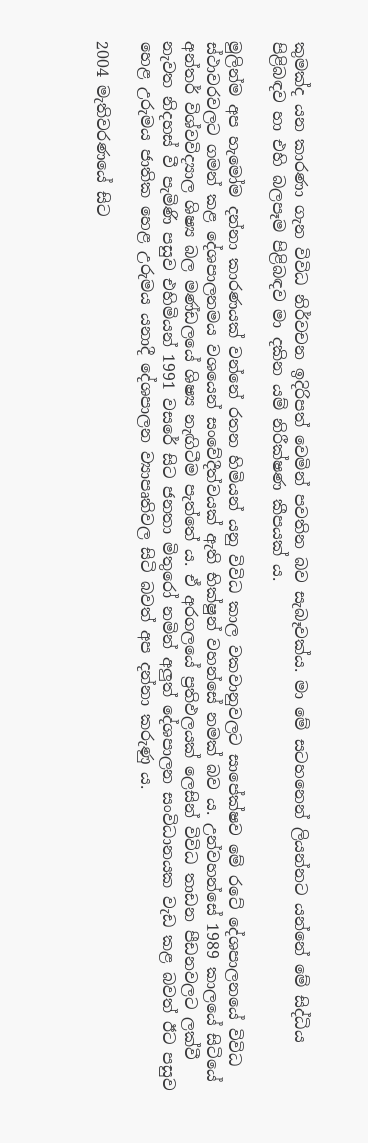කුමක්ද යන කාරණා ගැන විවිධ නිර්වචන ඉදිරිපත් වෙමින් පවතින බව සැබෑවක්ය. මා මේ සටහනෙන් ලියන්නට යන්නේ මේ සිද්ධිය පිළිබඳව හා එහි බලපෑම පිළිබඳව මා දකින යම් නිරීක්ෂණ කීපයක් ය.

මුලින්ම අප හැමෝම දන්නා කාරණයක් වන්නේ රතන හිමියන් යනු විවිධ කාල වකවානුවලට සාපේක්ෂව මේ රටේ දේශපාලනයේ විවිධ ස්ථාවරවලට ගමන් කළ දේශපාලනමය වශයෙන් සංවේදීත්වයක් ඇති භික්ෂුන් වහන්සේ නමක් බව ය. උන්වහන්සේ 1989 කාලයේ සිටියේ අන්තර් විශ්වවිද්‍යාල ශිෂ්‍ය බල මණ්ඩලයේ ශිෂ්‍ය නැඟිටීම පැත්තේ ය. ඒ අරගලයේ ප්‍රතිඵලයක් ලෙසින් විවිධ තාඩන පීඩනවලට ලක්වී නැවත නිදහස් වී පැමිණි පසුව එහිමියන් 1991 වසරේ සිට ජනතා මිතුරෝ නමින් අලුත් දේශපාලන සංවිධානයක වැඩ කළ බවත් ඊට පසුව හෙළ උරුමය ජාතික හෙළ උරුමය යනාදී දේශපාලන ව්‍යාපෘතිවල සිටි බවත් අප දන්නා කරුණු ය.

2004 මැතිවරණයේ සිට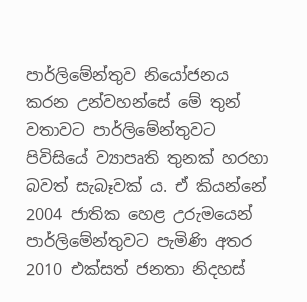පාර්ලිමේන්තුව නියෝජනය කරන උන්වහන්සේ මේ තුන් වතාවට පාර්ලිමේන්තුවට පිවිසියේ ව්‍යාපෘති තුනක් හරහා බවත් සැබෑවක් ය. ඒ කියන්නේ 2004 ජාතික හෙළ උරුමයෙන් පාර්ලිමේන්තුවට පැමිණි අතර 2010 එක්සත් ජනතා නිදහස්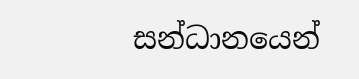සන්ධානයෙන්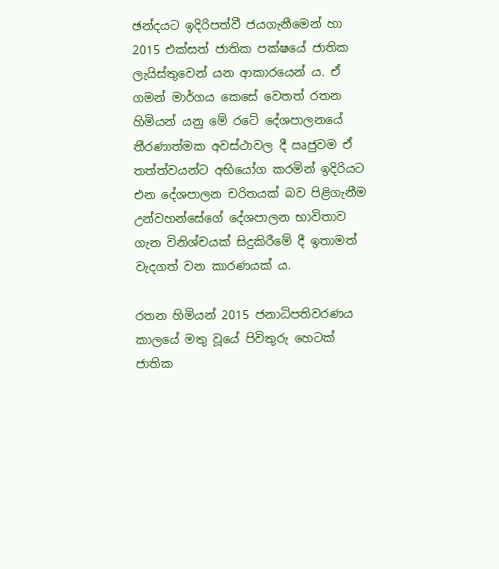ඡන්දයට ඉදිරිපත්වී ජයගැනීමෙන් හා 2015 එක්සත් ජාතික පක්ෂයේ ජාතික ලැයිස්තුවෙන් යන ආකාරයෙන් ය. ඒ ගමන් මාර්ගය කෙසේ වෙතත් රතන හිමියන් යනු මේ රටේ දේශපාලනයේ තීරණාත්මක අවස්ථාවල දී ඍජුවම ඒ තත්ත්වයන්ට අභියෝග කරමින් ඉදිරියට එන දේශපාලන චරිතයක් බව පිළිගැනීම උන්වහන්සේගේ දේශපාලන භාවිතාව ගැන විනිශ්චයක් සිදුකිරීමේ දී ඉතාමත් වැදගත් වන කාරණයක් ය.

රතන හිමියන් 2015 ජනාධිපතිවරණය කාලයේ මතු වූයේ පිවිතුරු හෙටක් ජාතික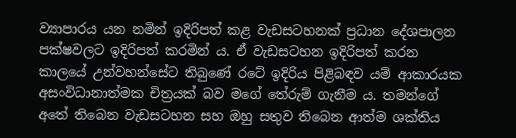ව්‍යාපාරය යන නමින් ඉදිරිපත් කළ වැඩසටහනක් ප්‍රධාන දේශපාලන පක්ෂවලට ඉදිරිපත් කරමින් ය. ඒ වැඩසටහන ඉදිරිපත් කරන කාලයේ උන්වහන්සේට තිබුණේ රටේ ඉදිරිය පිළිබඳව යම් ආකාරයක අසංවිධානාත්මක චිත්‍රයක් බව මගේ තේරුම් ගැනීම ය. තමන්ගේ අතේ තිබෙන වැඩසටහන සහ ඔහු සතුව තිබෙන ආත්ම ශක්තිය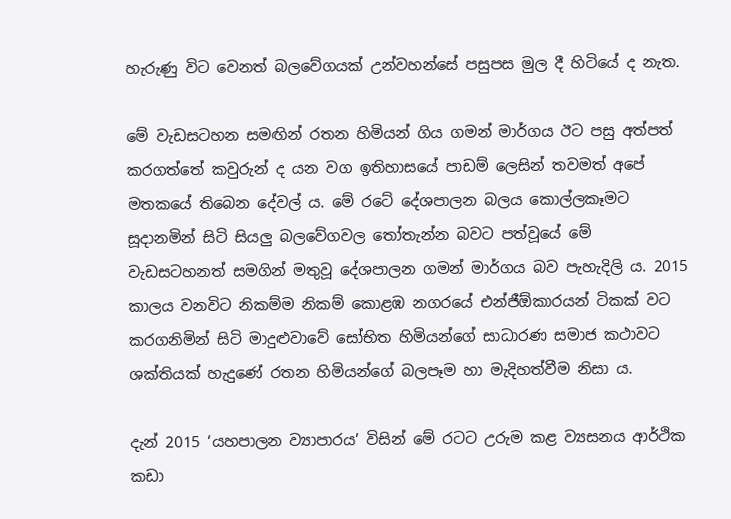හැරුණු විට වෙනත් බලවේගයක් උන්වහන්සේ පසුපස මුල දී හිටියේ ද නැත.

මේ වැඩසටහන සමඟින් රතන හිමියන් ගිය ගමන් මාර්ගය ඊට පසු අත්පත් කරගත්තේ කවුරුන් ද යන වග ඉතිහාසයේ පාඩම් ලෙසින් තවමත් අපේ මතකයේ තිබෙන දේවල් ය. මේ රටේ දේශපාලන බලය කොල්ලකෑමට සූදානමින් සිටි සියලු බලවේගවල තෝතැන්න බවට පත්වූයේ මේ වැඩසටහනත් සමගින් මතුවූ දේශපාලන ගමන් මාර්ගය බව පැහැදිලි ය. 2015 කාලය වනවිට නිකම්ම නිකම් කොළඹ නගරයේ එන්ජීඕකාරයන් ටිකක් වට කරගනිමින් සිටි මාදුළුවාවේ සෝභිත හිමියන්ගේ සාධාරණ සමාජ කථාවට ශක්තියක් හැදුණේ රතන හිමියන්ගේ බලපෑම හා මැදිහත්වීම නිසා ය.

දැන් 2015 ‘යහපාලන ව්‍යාපාරය’ විසින් මේ රටට උරුම කළ ව්‍යසනය ආර්ථික කඩා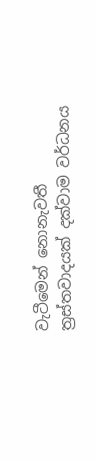වැටීමෙන් නොනැවතී ත්‍රස්තවාදයක් දක්වාම වර්ධනය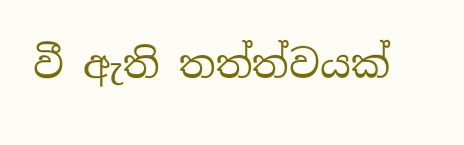වී ඇති තත්ත්වයක්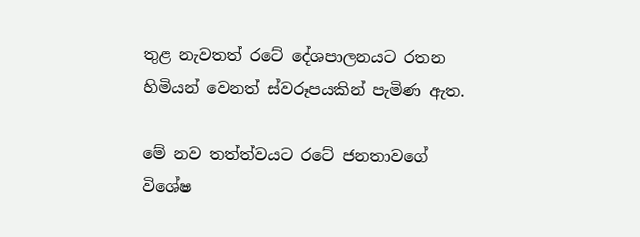තුළ නැවතත් රටේ දේශපාලනයට රතන හිමියන් වෙනත් ස්වරූපයකින් පැමිණ ඇත.

මේ නව තත්ත්වයට රටේ ජනතාවගේ විශේෂ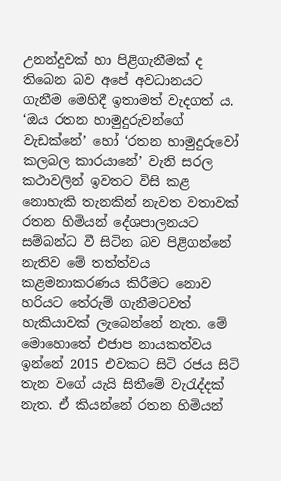උනන්දුවක් හා පිළිගැනීමක් ද තිබෙන බව අපේ අවධානයට ගැනීම මෙහිදී ඉතාමත් වැදගත් ය. ‘ඔය රතන හාමුදුරුවන්ගේ වැඩක්නේ’ හෝ ‘රතන හාමුදුරුවෝ කලබල කාරයානේ’ වැනි සරල කථාවලින් ඉවතට විසි කළ නොහැකි තැනකින් නැවත වතාවක් රතන හිමියන් දේශපාලනයට සම්බන්ධ වී සිටින බව පිළිගන්නේ නැතිව මේ තත්ත්වය කළමනාකරණය කිරීමට නොව හරියට තේරුම් ගැනීමටවත් හැකියාවක් ලැබෙන්නේ නැත. මේ මොහොතේ එජාප නායකත්වය ඉන්නේ 2015 එවකට සිටි රජය සිටි තැන වගේ යැයි සිතීමේ වැරැද්දක් නැත. ඒ කියන්නේ රතන හිමියන්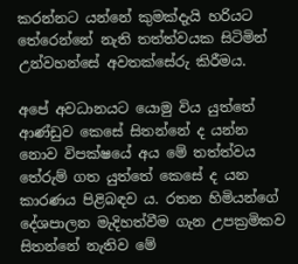කරන්නට යන්නේ කුමක්දැයි හරියට තේරෙන්නේ නැති තත්ත්වයක සිටිමින් උන්වහන්සේ අවතක්සේරු කිරීමය.

අපේ අවධානයට යොමු විය යුත්තේ ආණ්ඩුව කෙසේ සිතන්නේ ද යන්න නොව විපක්ෂයේ අය මේ තත්ත්වය තේරුම් ගත යුත්තේ කෙසේ ද යන කාරණය පිළිබඳව ය. රතන හිමියන්ගේ දේශපාලන මැදිහත්වීම ගැන උපක්‍රමිකව සිතන්නේ නැතිව මේ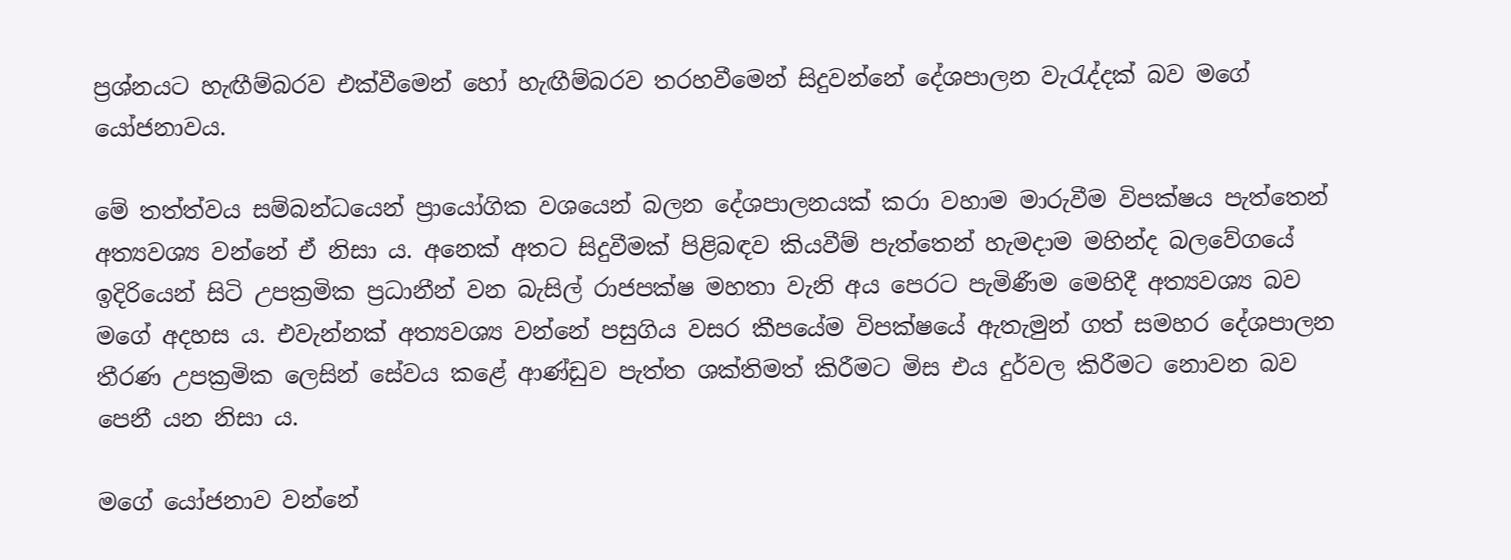ප්‍රශ්නයට හැඟීම්බරව එක්වීමෙන් හෝ හැඟීම්බරව තරහවීමෙන් සිදුවන්නේ දේශපාලන වැරැද්දක් බව මගේ යෝජනාවය.

මේ තත්ත්වය සම්බන්ධයෙන් ප්‍රායෝගික වශයෙන් බලන දේශපාලනයක් කරා වහාම මාරුවීම විපක්ෂය පැත්තෙන් අත්‍යවශ්‍ය වන්නේ ඒ නිසා ය. අනෙක් අතට සිදුවීමක් පිළිබඳව කියවීම් පැත්තෙන් හැමදාම මහින්ද බලවේගයේ ඉදිරියෙන් සිටි උපක්‍රමික ප්‍රධානීන් වන බැසිල් රාජපක්ෂ මහතා වැනි අය පෙරට පැමිණීම මෙහිදී අත්‍යවශ්‍ය බව මගේ අදහස ය. එවැන්නක් අත්‍යවශ්‍ය වන්නේ පසුගිය වසර කීපයේම විපක්ෂයේ ඇතැමුන් ගත් සමහර දේශපාලන තීරණ උපක්‍රමික ලෙසින් සේවය කළේ ආණ්ඩුව පැත්ත ශක්තිමත් කිරීමට මිස එය දුර්වල කිරීමට නොවන බව පෙනී යන නිසා ය.

මගේ යෝජනාව වන්නේ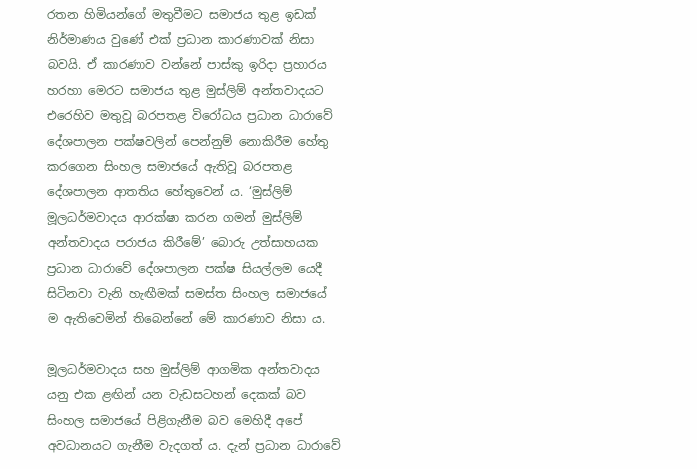රතන හිමියන්ගේ මතුවීමට සමාජය තුළ ඉඩක් නිර්මාණය වුණේ එක් ප්‍රධාන කාරණාවක් නිසා බවයි. ඒ කාරණාව වන්නේ පාස්කු ඉරිදා ප්‍රහාරය හරහා මෙරට සමාජය තුළ මුස්ලිම් අන්තවාදයට එරෙහිව මතුවූ බරපතළ විරෝධය ප්‍රධාන ධාරාවේ දේශපාලන පක්ෂවලින් පෙන්නුම් නොකිරීම හේතු කරගෙන සිංහල සමාජයේ ඇතිවූ බරපතළ දේශපාලන ආතතිය හේතුවෙන් ය. ‘මුස්ලිම් මූලධර්මවාදය ආරක්ෂා කරන ගමන් මුස්ලිම් අන්තවාදය පරාජය කිරීමේ’ බොරු උත්සාහයක ප්‍රධාන ධාරාවේ දේශපාලන පක්ෂ සියල්ලම යෙදී සිටිනවා වැනි හැඟීමක් සමස්ත සිංහල සමාජයේ ම ඇතිවෙමින් තිබෙන්නේ මේ කාරණාව නිසා ය.

මූලධර්මවාදය සහ මුස්ලිම් ආගමික අන්තවාදය යනු එක ළඟින් යන වැඩසටහන් දෙකක් බව සිංහල සමාජයේ පිළිගැනීම බව මෙහිදී අපේ අවධානයට ගැනීම වැදගත් ය. දැන් ප්‍රධාන ධාරාවේ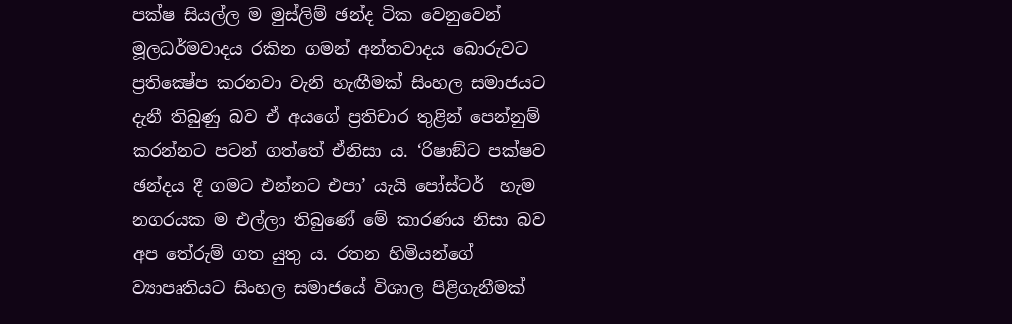පක්ෂ සියල්ල ම මුස්ලිම් ඡන්ද ටික වෙනුවෙන් මූලධර්මවාදය රකින ගමන් අන්තවාදය බොරුවට ප්‍රතික්‍ෂේප කරනවා වැනි හැඟීමක් සිංහල සමාජයට දැනී තිබුණු බව ඒ අයගේ ප්‍රතිචාර තුළින් පෙන්නුම් කරන්නට පටන් ගත්තේ ඒනිසා ය. ‘රිෂාඞ්ට පක්ෂව ඡන්දය දී ගමට එන්නට එපා’ යැයි පෝස්ටර්  හැම නගරයක ම එල්ලා තිබුණේ මේ කාරණය නිසා බව අප තේරුම් ගත යුතු ය. රතන හිමියන්ගේ ව්‍යාපෘතියට සිංහල සමාජයේ විශාල පිළිගැනීමක්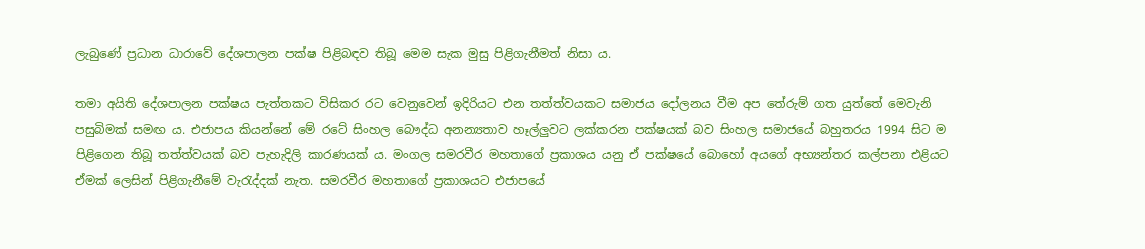ලැබුණේ ප්‍රධාන ධාරාවේ දේශපාලන පක්ෂ පිළිබඳව තිබූ මෙම සැක මුසු පිළිගැනීමත් නිසා ය.

තමා අයිති දේශපාලන පක්ෂය පැත්තකට විසිකර රට වෙනුවෙන් ඉදිරියට එන තත්ත්වයකට සමාජය දෝලනය වීම අප තේරුම් ගත යුත්තේ මෙවැනි පසුබිමක් සමඟ ය. එජාපය කියන්නේ මේ රටේ සිංහල බෞද්ධ අනන්‍යතාව හෑල්ලුවට ලක්කරන පක්ෂයක් බව සිංහල සමාජයේ බහුතරය 1994 සිට ම පිළිගෙන තිබූ තත්ත්වයක් බව පැහැදිලි කාරණයක් ය. මංගල සමරවීර මහතාගේ ප්‍රකාශය යනු ඒ පක්ෂයේ බොහෝ අයගේ අභ්‍යන්තර කල්පනා එළියට ඒමක් ලෙසින් පිළිගැනීමේ වැරැද්දක් නැත. සමරවීර මහතාගේ ප්‍රකාශයට එජාපයේ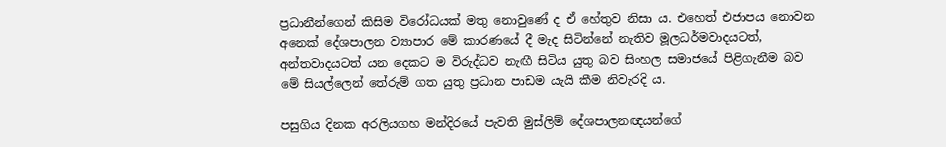ප්‍රධානීන්ගෙන් කිසිම විරෝධයක් මතු නොවුණේ ද ඒ හේතුව නිසා ය. එහෙත් එජාපය නොවන අනෙක් දේශපාලන ව්‍යාපාර මේ කාරණයේ දී මැද සිටින්නේ නැතිව මූලධර්මවාදයටත්, අන්තවාදයටත් යන දෙකට ම විරුද්ධව නැඟී සිටිය යුතු බව සිංහල සමාජයේ පිළිගැනීම බව මේ සියල්ලෙන් තේරුම් ගත යුතු ප්‍රධාන පාඩම යැයි කීම නිවැරදි ය.

පසුගිය දිනක අරලියගහ මන්දිරයේ පැවති මුස්ලිම් දේශපාලනඥයන්ගේ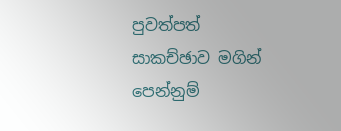පුවත්පත් සාකච්ඡාව මගින් පෙන්නුම්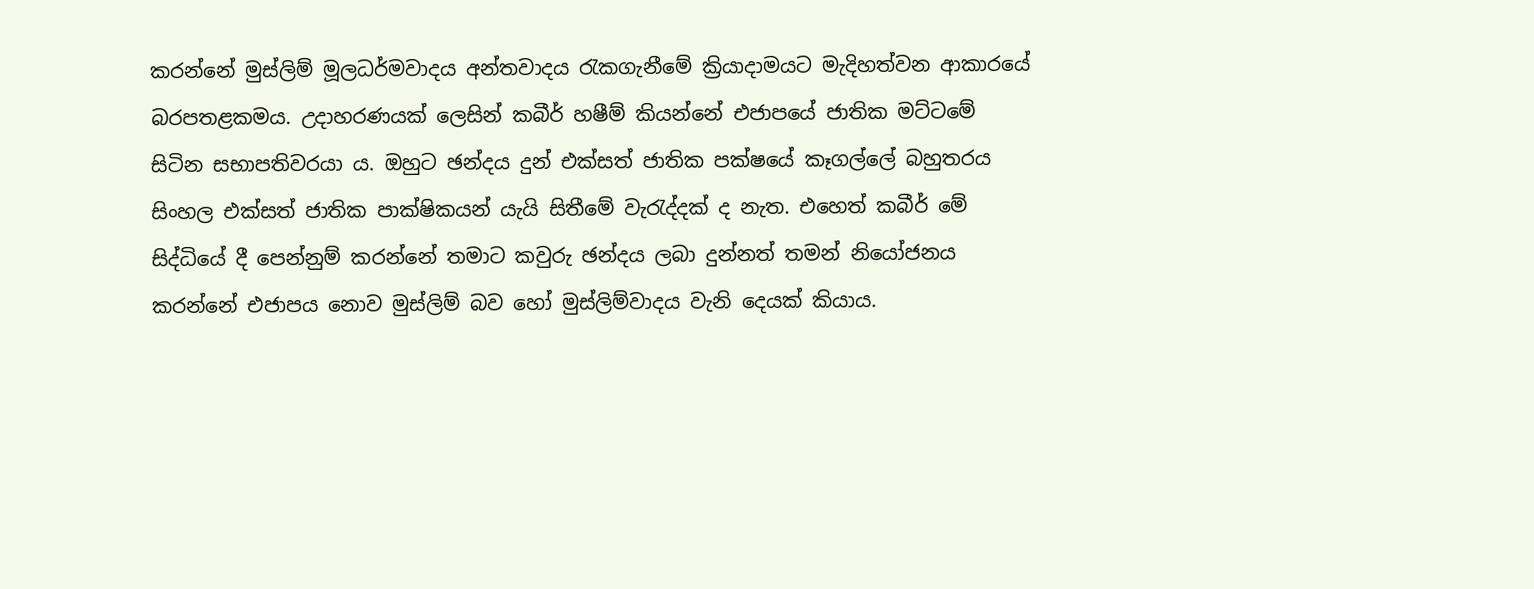කරන්නේ මුස්ලිම් මූලධර්මවාදය අන්තවාදය රැකගැනීමේ ක්‍රියාදාමයට මැදිහත්වන ආකාරයේ බරපතළකමය. උදාහරණයක් ලෙසින් කබීර් හෂීම් කියන්නේ එජාපයේ ජාතික මට්ටමේ සිටින සභාපතිවරයා ය. ඔහුට ඡන්දය දුන් එක්සත් ජාතික පක්ෂයේ කෑගල්ලේ බහුතරය සිංහල එක්සත් ජාතික පාක්ෂිකයන් යැයි සිතීමේ වැරැද්දක් ද නැත. එහෙත් කබීර් මේ සිද්ධියේ දී පෙන්නුම් කරන්නේ තමාට කවුරු ඡන්දය ලබා දුන්නත් තමන් නියෝජනය කරන්නේ එජාපය නොව මුස්ලිම් බව හෝ මුස්ලිම්වාදය වැනි දෙයක් කියාය.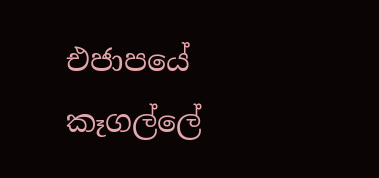එජාපයේ කෑගල්ලේ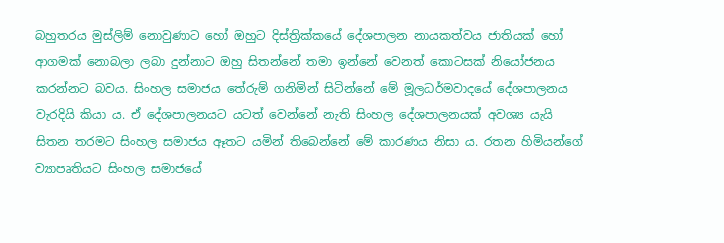බහුතරය මුස්ලිම් නොවුණාට හෝ ඔහුට දිස්ත්‍රික්කයේ දේශපාලන නායකත්වය ජාතියක් හෝ ආගමක් නොබලා ලබා දුන්නාට ඔහු සිතන්නේ තමා ඉන්නේ වෙනත් කොටසක් නියෝජනය කරන්නට බවය. සිංහල සමාජය තේරුම් ගනිමින් සිටින්නේ මේ මූලධර්මවාදයේ දේශපාලනය වැරදියි කියා ය. ඒ දේශපාලනයට යටත් වෙන්නේ නැති සිංහල දේශපාලනයක් අවශ්‍ය යැයි සිතන තරමට සිංහල සමාජය ඈතට යමින් තිබෙන්නේ මේ කාරණය නිසා ය. රතන හිමියන්ගේ ව්‍යාපෘතියට සිංහල සමාජයේ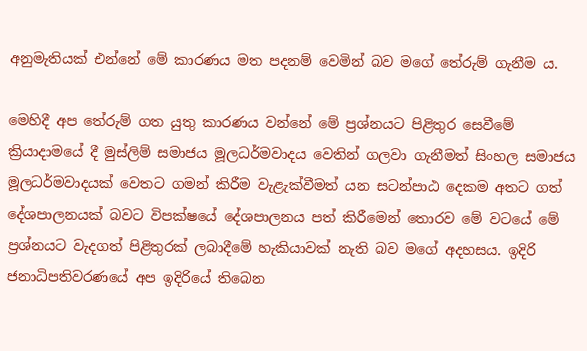අනුමැතියක් එන්නේ මේ කාරණය මත පදනම් වෙමින් බව මගේ තේරුම් ගැනීම ය.

මෙහිදී අප තේරුම් ගත යුතු කාරණය වන්නේ මේ ප්‍රශ්නයට පිළිතුර සෙවීමේ ක්‍රියාදාමයේ දී මුස්ලිම් සමාජය මූලධර්මවාදය වෙතින් ගලවා ගැනීමත් සිංහල සමාජය මූලධර්මවාදයක් වෙතට ගමන් කිරීම වැළැක්වීමත් යන සටන්පාඨ දෙකම අතට ගත් දේශපාලනයක් බවට විපක්ෂයේ දේශපාලනය පත් කිරීමෙන් තොරව මේ වටයේ මේ ප්‍රශ්නයට වැදගත් පිළිතුරක් ලබාදීමේ හැකියාවක් නැති බව මගේ අදහසය. ඉදිරි ජනාධිපතිවරණයේ අප ඉදිරියේ තිබෙන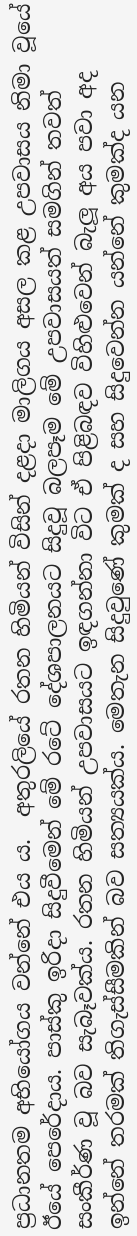ප්‍රධානතම අභියෝගය වන්නේ එය ය.  අතුරලියේ රතන හිමියන් විසින් දළදා මාලිගය අසල කළ උපවාසය නිමා වූයේ ඊයේ පෙරේදාය. පාස්කු ඉරිදා සිදුවීමෙන් මේ රටේ දේශපාලනයට සිදුවූ බලපෑම මේ උපවාසයත් සමගින් තවත් සංකීර්ණ වූ බව සැබෑවක්ය. රතන හිමියන් උපවාසයට ඉඳගන්නා විට ඒ පිළිබඳව විහිළුවෙන් බැලූ අය පවා අද ඉන්නේ තරමක් තිගැස්සීමකින් බව සත්‍යයක්ය. මෙතැන සිදුවුණේ කුමක් ද සහ සිදුවෙන්න යන්නේ කුමක්ද යන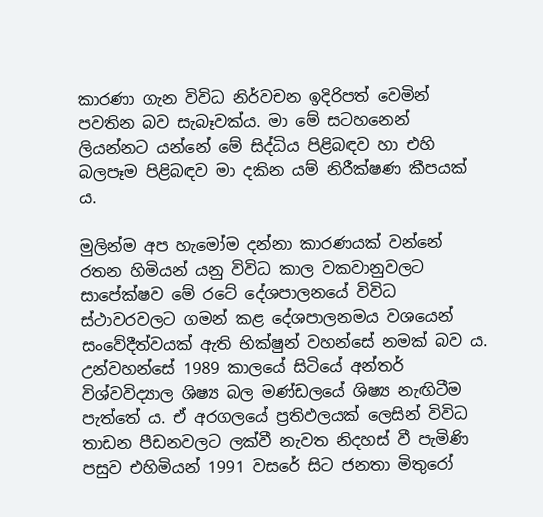කාරණා ගැන විවිධ නිර්වචන ඉදිරිපත් වෙමින් පවතින බව සැබෑවක්ය. මා මේ සටහනෙන් ලියන්නට යන්නේ මේ සිද්ධිය පිළිබඳව හා එහි බලපෑම පිළිබඳව මා දකින යම් නිරීක්ෂණ කීපයක් ය.

මුලින්ම අප හැමෝම දන්නා කාරණයක් වන්නේ රතන හිමියන් යනු විවිධ කාල වකවානුවලට සාපේක්ෂව මේ රටේ දේශපාලනයේ විවිධ ස්ථාවරවලට ගමන් කළ දේශපාලනමය වශයෙන් සංවේදීත්වයක් ඇති භික්ෂුන් වහන්සේ නමක් බව ය. උන්වහන්සේ 1989 කාලයේ සිටියේ අන්තර් විශ්වවිද්‍යාල ශිෂ්‍ය බල මණ්ඩලයේ ශිෂ්‍ය නැඟිටීම පැත්තේ ය. ඒ අරගලයේ ප්‍රතිඵලයක් ලෙසින් විවිධ තාඩන පීඩනවලට ලක්වී නැවත නිදහස් වී පැමිණි පසුව එහිමියන් 1991 වසරේ සිට ජනතා මිතුරෝ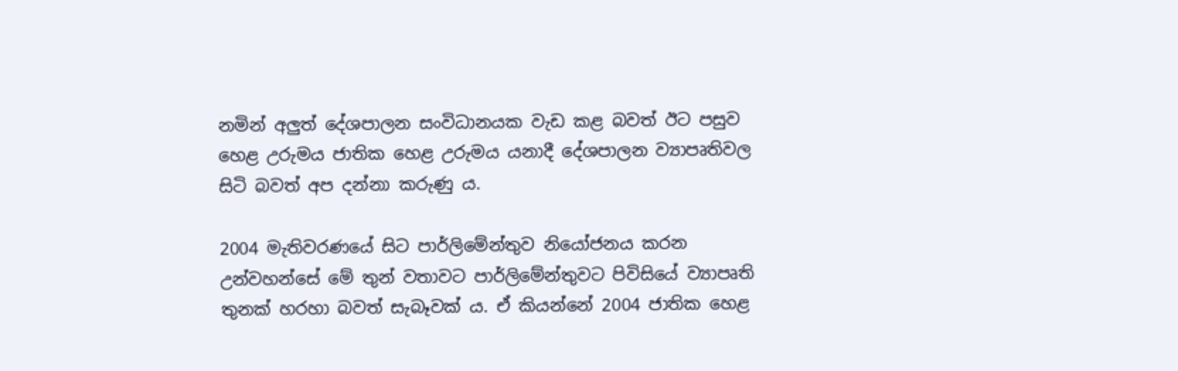නමින් අලුත් දේශපාලන සංවිධානයක වැඩ කළ බවත් ඊට පසුව හෙළ උරුමය ජාතික හෙළ උරුමය යනාදී දේශපාලන ව්‍යාපෘතිවල සිටි බවත් අප දන්නා කරුණු ය.

2004 මැතිවරණයේ සිට පාර්ලිමේන්තුව නියෝජනය කරන උන්වහන්සේ මේ තුන් වතාවට පාර්ලිමේන්තුවට පිවිසියේ ව්‍යාපෘති තුනක් හරහා බවත් සැබෑවක් ය. ඒ කියන්නේ 2004 ජාතික හෙළ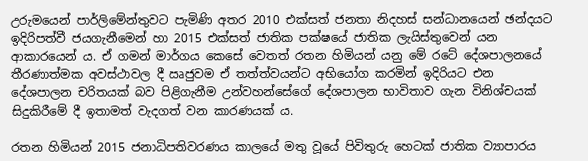උරුමයෙන් පාර්ලිමේන්තුවට පැමිණි අතර 2010 එක්සත් ජනතා නිදහස් සන්ධානයෙන් ඡන්දයට ඉදිරිපත්වී ජයගැනීමෙන් හා 2015 එක්සත් ජාතික පක්ෂයේ ජාතික ලැයිස්තුවෙන් යන ආකාරයෙන් ය. ඒ ගමන් මාර්ගය කෙසේ වෙතත් රතන හිමියන් යනු මේ රටේ දේශපාලනයේ තීරණාත්මක අවස්ථාවල දී ඍජුවම ඒ තත්ත්වයන්ට අභියෝග කරමින් ඉදිරියට එන දේශපාලන චරිතයක් බව පිළිගැනීම උන්වහන්සේගේ දේශපාලන භාවිතාව ගැන විනිශ්චයක් සිදුකිරීමේ දී ඉතාමත් වැදගත් වන කාරණයක් ය.

රතන හිමියන් 2015 ජනාධිපතිවරණය කාලයේ මතු වූයේ පිවිතුරු හෙටක් ජාතික ව්‍යාපාරය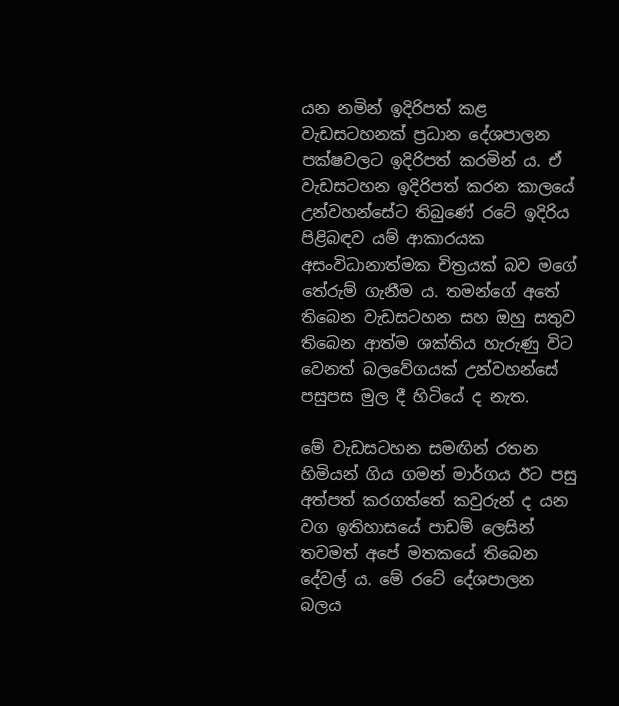යන නමින් ඉදිරිපත් කළ වැඩසටහනක් ප්‍රධාන දේශපාලන පක්ෂවලට ඉදිරිපත් කරමින් ය. ඒ වැඩසටහන ඉදිරිපත් කරන කාලයේ උන්වහන්සේට තිබුණේ රටේ ඉදිරිය පිළිබඳව යම් ආකාරයක අසංවිධානාත්මක චිත්‍රයක් බව මගේ තේරුම් ගැනීම ය. තමන්ගේ අතේ තිබෙන වැඩසටහන සහ ඔහු සතුව තිබෙන ආත්ම ශක්තිය හැරුණු විට වෙනත් බලවේගයක් උන්වහන්සේ පසුපස මුල දී හිටියේ ද නැත.

මේ වැඩසටහන සමඟින් රතන හිමියන් ගිය ගමන් මාර්ගය ඊට පසු අත්පත් කරගත්තේ කවුරුන් ද යන වග ඉතිහාසයේ පාඩම් ලෙසින් තවමත් අපේ මතකයේ තිබෙන දේවල් ය. මේ රටේ දේශපාලන බලය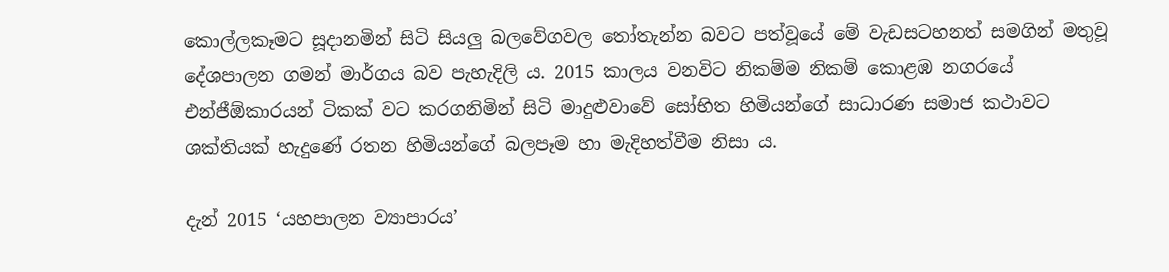කොල්ලකෑමට සූදානමින් සිටි සියලු බලවේගවල තෝතැන්න බවට පත්වූයේ මේ වැඩසටහනත් සමගින් මතුවූ දේශපාලන ගමන් මාර්ගය බව පැහැදිලි ය. 2015 කාලය වනවිට නිකම්ම නිකම් කොළඹ නගරයේ එන්ජීඕකාරයන් ටිකක් වට කරගනිමින් සිටි මාදුළුවාවේ සෝභිත හිමියන්ගේ සාධාරණ සමාජ කථාවට ශක්තියක් හැදුණේ රතන හිමියන්ගේ බලපෑම හා මැදිහත්වීම නිසා ය.

දැන් 2015 ‘යහපාලන ව්‍යාපාරය’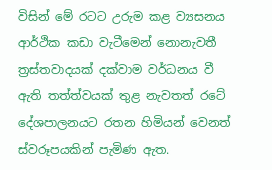විසින් මේ රටට උරුම කළ ව්‍යසනය ආර්ථික කඩා වැටීමෙන් නොනැවතී ත්‍රස්තවාදයක් දක්වාම වර්ධනය වී ඇති තත්ත්වයක් තුළ නැවතත් රටේ දේශපාලනයට රතන හිමියන් වෙනත් ස්වරූපයකින් පැමිණ ඇත.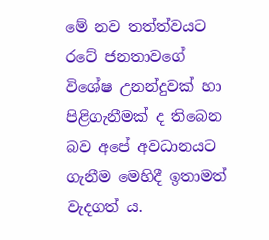මේ නව තත්ත්වයට රටේ ජනතාවගේ විශේෂ උනන්දුවක් හා පිළිගැනීමක් ද තිබෙන බව අපේ අවධානයට ගැනීම මෙහිදී ඉතාමත් වැදගත් ය.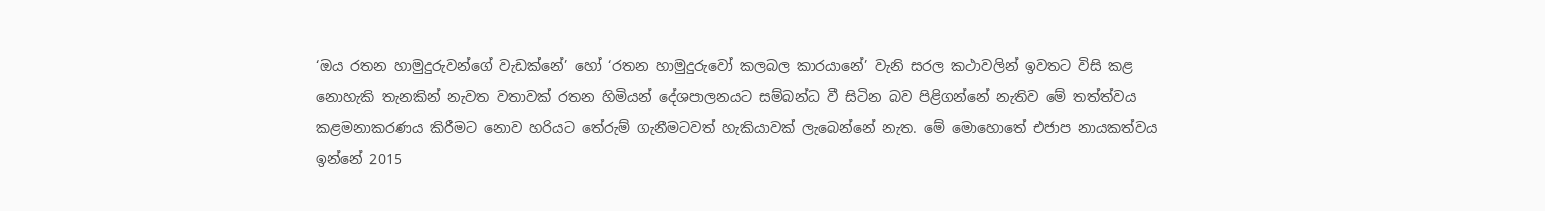‘ඔය රතන හාමුදුරුවන්ගේ වැඩක්නේ’ හෝ ‘රතන හාමුදුරුවෝ කලබල කාරයානේ’ වැනි සරල කථාවලින් ඉවතට විසි කළ නොහැකි තැනකින් නැවත වතාවක් රතන හිමියන් දේශපාලනයට සම්බන්ධ වී සිටින බව පිළිගන්නේ නැතිව මේ තත්ත්වය කළමනාකරණය කිරීමට නොව හරියට තේරුම් ගැනීමටවත් හැකියාවක් ලැබෙන්නේ නැත. මේ මොහොතේ එජාප නායකත්වය ඉන්නේ 2015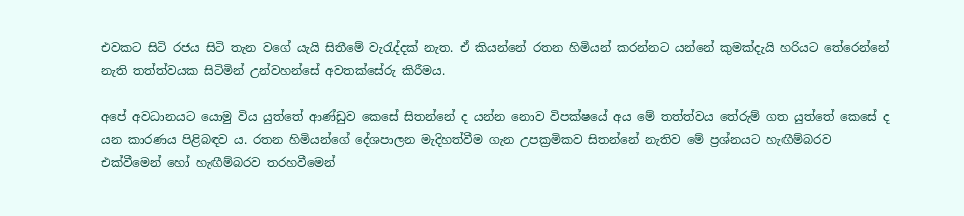එවකට සිටි රජය සිටි තැන වගේ යැයි සිතීමේ වැරැද්දක් නැත. ඒ කියන්නේ රතන හිමියන් කරන්නට යන්නේ කුමක්දැයි හරියට තේරෙන්නේ නැති තත්ත්වයක සිටිමින් උන්වහන්සේ අවතක්සේරු කිරීමය.

අපේ අවධානයට යොමු විය යුත්තේ ආණ්ඩුව කෙසේ සිතන්නේ ද යන්න නොව විපක්ෂයේ අය මේ තත්ත්වය තේරුම් ගත යුත්තේ කෙසේ ද යන කාරණය පිළිබඳව ය. රතන හිමියන්ගේ දේශපාලන මැදිහත්වීම ගැන උපක්‍රමිකව සිතන්නේ නැතිව මේ ප්‍රශ්නයට හැඟීම්බරව එක්වීමෙන් හෝ හැඟීම්බරව තරහවීමෙන්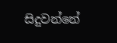සිදුවන්නේ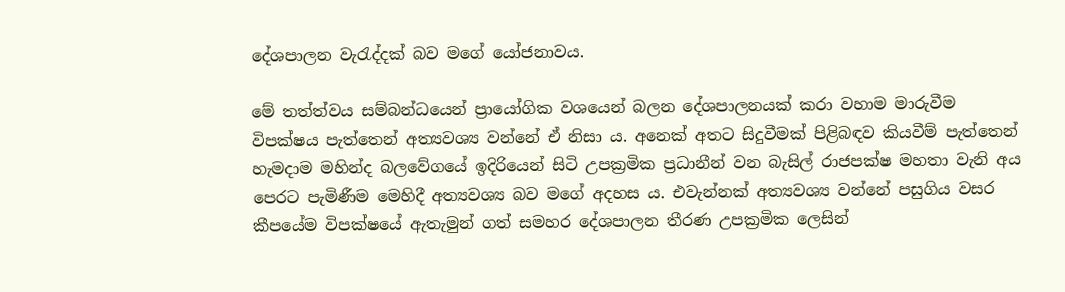දේශපාලන වැරැද්දක් බව මගේ යෝජනාවය.

මේ තත්ත්වය සම්බන්ධයෙන් ප්‍රායෝගික වශයෙන් බලන දේශපාලනයක් කරා වහාම මාරුවීම විපක්ෂය පැත්තෙන් අත්‍යවශ්‍ය වන්නේ ඒ නිසා ය. අනෙක් අතට සිදුවීමක් පිළිබඳව කියවීම් පැත්තෙන් හැමදාම මහින්ද බලවේගයේ ඉදිරියෙන් සිටි උපක්‍රමික ප්‍රධානීන් වන බැසිල් රාජපක්ෂ මහතා වැනි අය පෙරට පැමිණීම මෙහිදී අත්‍යවශ්‍ය බව මගේ අදහස ය. එවැන්නක් අත්‍යවශ්‍ය වන්නේ පසුගිය වසර කීපයේම විපක්ෂයේ ඇතැමුන් ගත් සමහර දේශපාලන තීරණ උපක්‍රමික ලෙසින්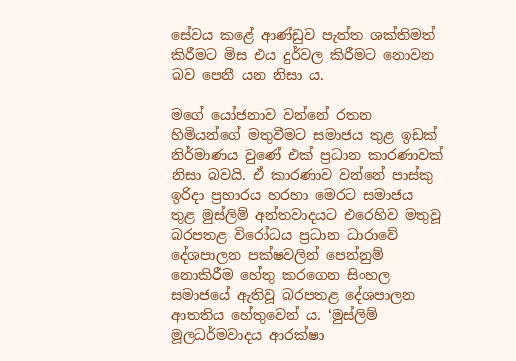සේවය කළේ ආණ්ඩුව පැත්ත ශක්තිමත් කිරීමට මිස එය දුර්වල කිරීමට නොවන බව පෙනී යන නිසා ය.

මගේ යෝජනාව වන්නේ රතන හිමියන්ගේ මතුවීමට සමාජය තුළ ඉඩක් නිර්මාණය වුණේ එක් ප්‍රධාන කාරණාවක් නිසා බවයි. ඒ කාරණාව වන්නේ පාස්කු ඉරිදා ප්‍රහාරය හරහා මෙරට සමාජය තුළ මුස්ලිම් අන්තවාදයට එරෙහිව මතුවූ බරපතළ විරෝධය ප්‍රධාන ධාරාවේ දේශපාලන පක්ෂවලින් පෙන්නුම් නොකිරීම හේතු කරගෙන සිංහල සමාජයේ ඇතිවූ බරපතළ දේශපාලන ආතතිය හේතුවෙන් ය. ‘මුස්ලිම් මූලධර්මවාදය ආරක්ෂා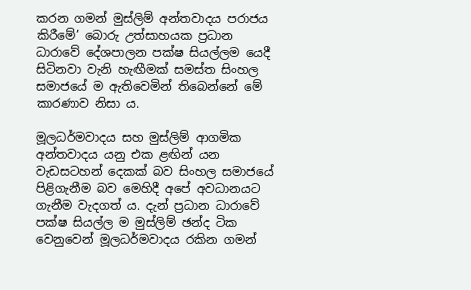කරන ගමන් මුස්ලිම් අන්තවාදය පරාජය කිරීමේ’ බොරු උත්සාහයක ප්‍රධාන ධාරාවේ දේශපාලන පක්ෂ සියල්ලම යෙදී සිටිනවා වැනි හැඟීමක් සමස්ත සිංහල සමාජයේ ම ඇතිවෙමින් තිබෙන්නේ මේ කාරණාව නිසා ය.

මූලධර්මවාදය සහ මුස්ලිම් ආගමික අන්තවාදය යනු එක ළඟින් යන වැඩසටහන් දෙකක් බව සිංහල සමාජයේ පිළිගැනීම බව මෙහිදී අපේ අවධානයට ගැනීම වැදගත් ය. දැන් ප්‍රධාන ධාරාවේ පක්ෂ සියල්ල ම මුස්ලිම් ඡන්ද ටික වෙනුවෙන් මූලධර්මවාදය රකින ගමන්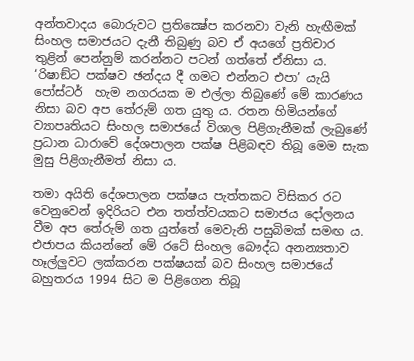අන්තවාදය බොරුවට ප්‍රතික්‍ෂේප කරනවා වැනි හැඟීමක් සිංහල සමාජයට දැනී තිබුණු බව ඒ අයගේ ප්‍රතිචාර තුළින් පෙන්නුම් කරන්නට පටන් ගත්තේ ඒනිසා ය. ‘රිෂාඞ්ට පක්ෂව ඡන්දය දී ගමට එන්නට එපා’ යැයි පෝස්ටර්  හැම නගරයක ම එල්ලා තිබුණේ මේ කාරණය නිසා බව අප තේරුම් ගත යුතු ය. රතන හිමියන්ගේ ව්‍යාපෘතියට සිංහල සමාජයේ විශාල පිළිගැනීමක් ලැබුණේ ප්‍රධාන ධාරාවේ දේශපාලන පක්ෂ පිළිබඳව තිබූ මෙම සැක මුසු පිළිගැනීමත් නිසා ය.

තමා අයිති දේශපාලන පක්ෂය පැත්තකට විසිකර රට වෙනුවෙන් ඉදිරියට එන තත්ත්වයකට සමාජය දෝලනය වීම අප තේරුම් ගත යුත්තේ මෙවැනි පසුබිමක් සමඟ ය. එජාපය කියන්නේ මේ රටේ සිංහල බෞද්ධ අනන්‍යතාව හෑල්ලුවට ලක්කරන පක්ෂයක් බව සිංහල සමාජයේ බහුතරය 1994 සිට ම පිළිගෙන තිබූ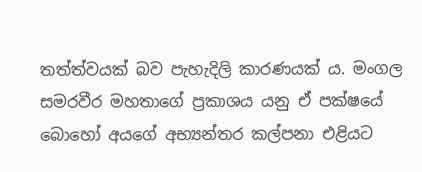තත්ත්වයක් බව පැහැදිලි කාරණයක් ය. මංගල සමරවීර මහතාගේ ප්‍රකාශය යනු ඒ පක්ෂයේ බොහෝ අයගේ අභ්‍යන්තර කල්පනා එළියට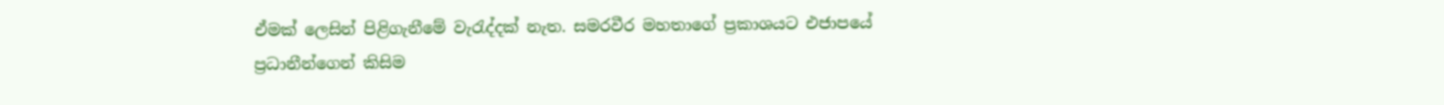ඒමක් ලෙසින් පිළිගැනීමේ වැරැද්දක් නැත. සමරවීර මහතාගේ ප්‍රකාශයට එජාපයේ ප්‍රධානීන්ගෙන් කිසිම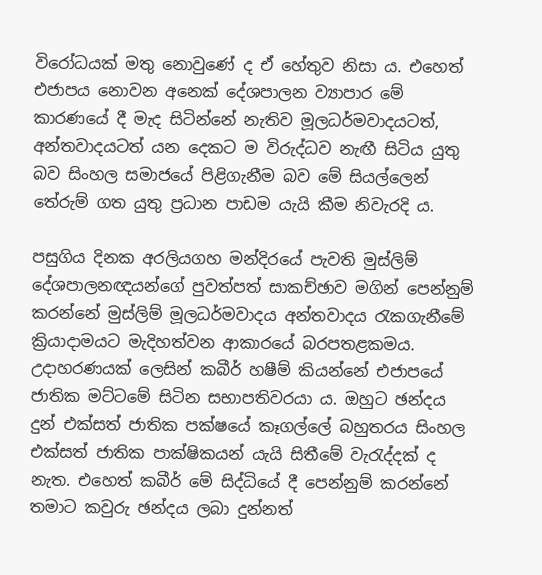විරෝධයක් මතු නොවුණේ ද ඒ හේතුව නිසා ය. එහෙත් එජාපය නොවන අනෙක් දේශපාලන ව්‍යාපාර මේ කාරණයේ දී මැද සිටින්නේ නැතිව මූලධර්මවාදයටත්, අන්තවාදයටත් යන දෙකට ම විරුද්ධව නැඟී සිටිය යුතු බව සිංහල සමාජයේ පිළිගැනීම බව මේ සියල්ලෙන් තේරුම් ගත යුතු ප්‍රධාන පාඩම යැයි කීම නිවැරදි ය.

පසුගිය දිනක අරලියගහ මන්දිරයේ පැවති මුස්ලිම් දේශපාලනඥයන්ගේ පුවත්පත් සාකච්ඡාව මගින් පෙන්නුම් කරන්නේ මුස්ලිම් මූලධර්මවාදය අන්තවාදය රැකගැනීමේ ක්‍රියාදාමයට මැදිහත්වන ආකාරයේ බරපතළකමය. උදාහරණයක් ලෙසින් කබීර් හෂීම් කියන්නේ එජාපයේ ජාතික මට්ටමේ සිටින සභාපතිවරයා ය. ඔහුට ඡන්දය දුන් එක්සත් ජාතික පක්ෂයේ කෑගල්ලේ බහුතරය සිංහල එක්සත් ජාතික පාක්ෂිකයන් යැයි සිතීමේ වැරැද්දක් ද නැත. එහෙත් කබීර් මේ සිද්ධියේ දී පෙන්නුම් කරන්නේ තමාට කවුරු ඡන්දය ලබා දුන්නත්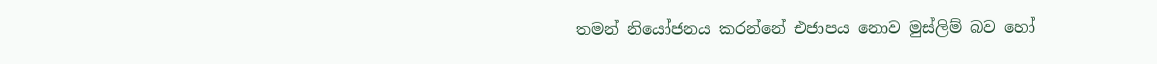තමන් නියෝජනය කරන්නේ එජාපය නොව මුස්ලිම් බව හෝ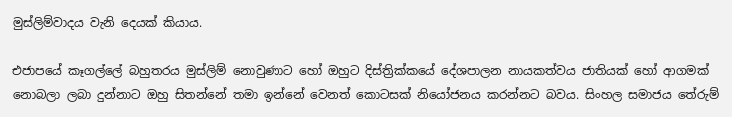මුස්ලිම්වාදය වැනි දෙයක් කියාය.

එජාපයේ කෑගල්ලේ බහුතරය මුස්ලිම් නොවුණාට හෝ ඔහුට දිස්ත්‍රික්කයේ දේශපාලන නායකත්වය ජාතියක් හෝ ආගමක් නොබලා ලබා දුන්නාට ඔහු සිතන්නේ තමා ඉන්නේ වෙනත් කොටසක් නියෝජනය කරන්නට බවය. සිංහල සමාජය තේරුම්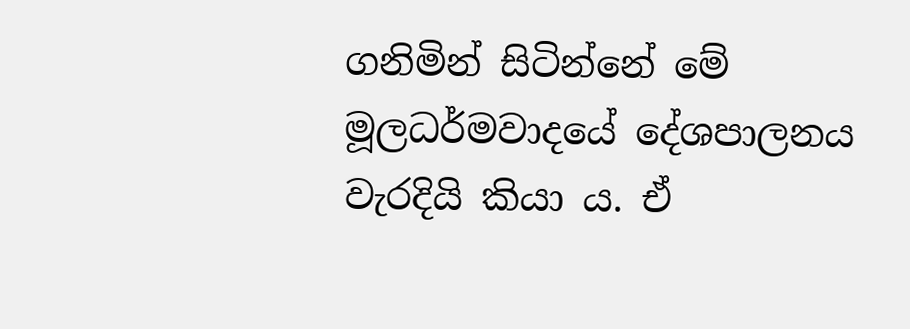ගනිමින් සිටින්නේ මේ මූලධර්මවාදයේ දේශපාලනය වැරදියි කියා ය. ඒ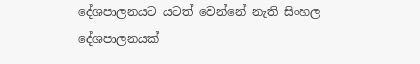දේශපාලනයට යටත් වෙන්නේ නැති සිංහල දේශපාලනයක්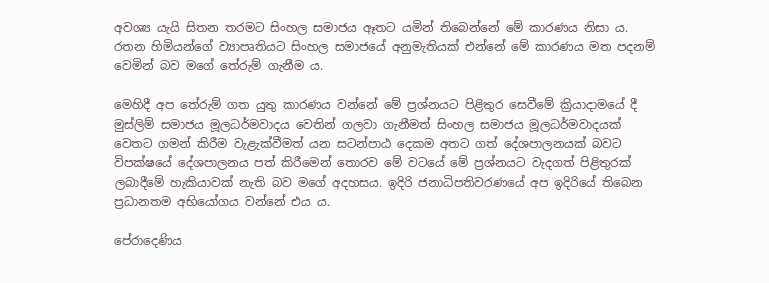අවශ්‍ය යැයි සිතන තරමට සිංහල සමාජය ඈතට යමින් තිබෙන්නේ මේ කාරණය නිසා ය. රතන හිමියන්ගේ ව්‍යාපෘතියට සිංහල සමාජයේ අනුමැතියක් එන්නේ මේ කාරණය මත පදනම් වෙමින් බව මගේ තේරුම් ගැනීම ය.

මෙහිදී අප තේරුම් ගත යුතු කාරණය වන්නේ මේ ප්‍රශ්නයට පිළිතුර සෙවීමේ ක්‍රියාදාමයේ දී මුස්ලිම් සමාජය මූලධර්මවාදය වෙතින් ගලවා ගැනීමත් සිංහල සමාජය මූලධර්මවාදයක් වෙතට ගමන් කිරීම වැළැක්වීමත් යන සටන්පාඨ දෙකම අතට ගත් දේශපාලනයක් බවට විපක්ෂයේ දේශපාලනය පත් කිරීමෙන් තොරව මේ වටයේ මේ ප්‍රශ්නයට වැදගත් පිළිතුරක් ලබාදීමේ හැකියාවක් නැති බව මගේ අදහසය. ඉදිරි ජනාධිපතිවරණයේ අප ඉදිරියේ තිබෙන ප්‍රධානතම අභියෝගය වන්නේ එය ය.

පේරාදෙණිය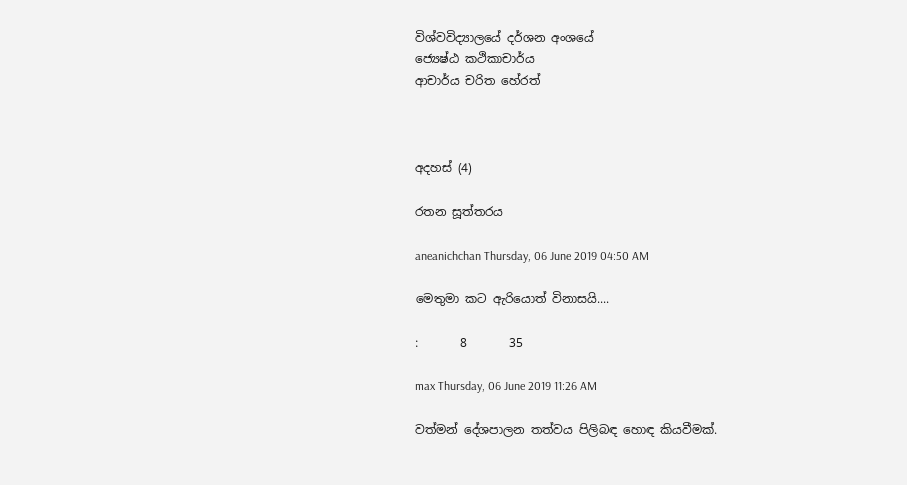විශ්වවිද්‍යාලයේ දර්ශන අංශයේ
ජ්‍යෙෂ්ඨ කථිකාචාර්ය
ආචාර්ය චරිත හේරත්



අදහස් (4)

රතන සූත්තරය

aneanichchan Thursday, 06 June 2019 04:50 AM

මෙතුමා කට ඇරියොත් විනාසයි....

:       8       35

max Thursday, 06 June 2019 11:26 AM

වත්මන් දේශපාලන තත්වය පිලිබඳ හොඳ කියවීමක්.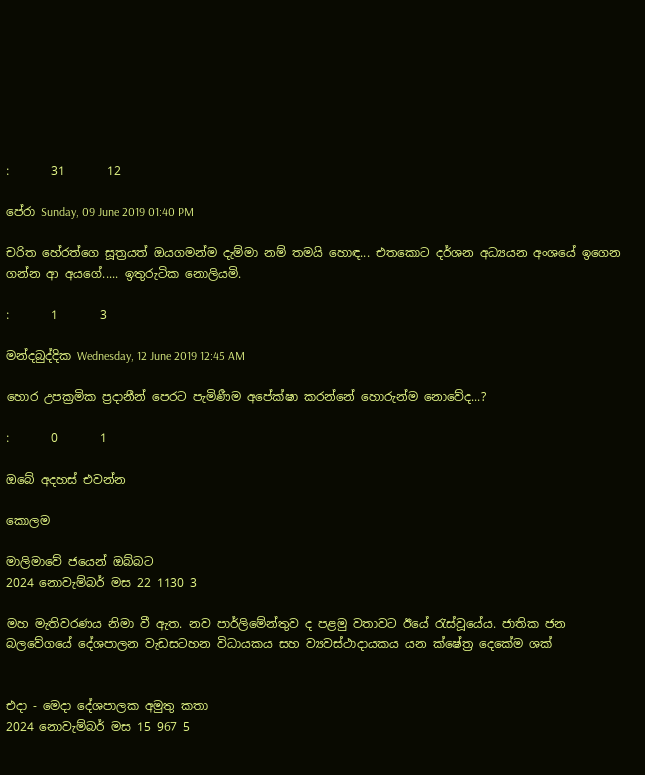:       31       12

පේරා Sunday, 09 June 2019 01:40 PM

චරිත හේරත්ගෙ සූත්‍රයත් ඔයගමන්ම දැම්මා නම් තමයි හොඳ... එතකොට දර්ශන අධ්‍යයන අංශයේ ඉගෙන ගන්න ආ අයගේ..... ඉතුරුටික නොලියමි.

:       1       3

මන්දබුද්දික Wednesday, 12 June 2019 12:45 AM

හොර උපක්‍රමික ප්‍රදානීන් පෙරට පැමිණීම අපේක්ෂා කරන්නේ හොරුන්ම නොවේද...?

:       0       1

ඔබේ අදහස් එවන්න

කොලම

මාලිමාවේ ජයෙන් ඔබ්බට
2024 නොවැම්බර් මස 22 1130 3

මහ මැතිවරණය නිමා වී ඇත. නව පාර්ලිමේන්තුව ද පළමු වතාවට ඊයේ රැස්වූයේය. ජාතික ජන බලවේගයේ දේශපාලන වැඩසටහන විධායකය සහ ව්‍යවස්ථාදායකය යන ක්ෂේත්‍ර දෙකේම ශක්


එදා - මෙදා දේශපාලක අමුතු කතා
2024 නොවැම්බර් මස 15 967 5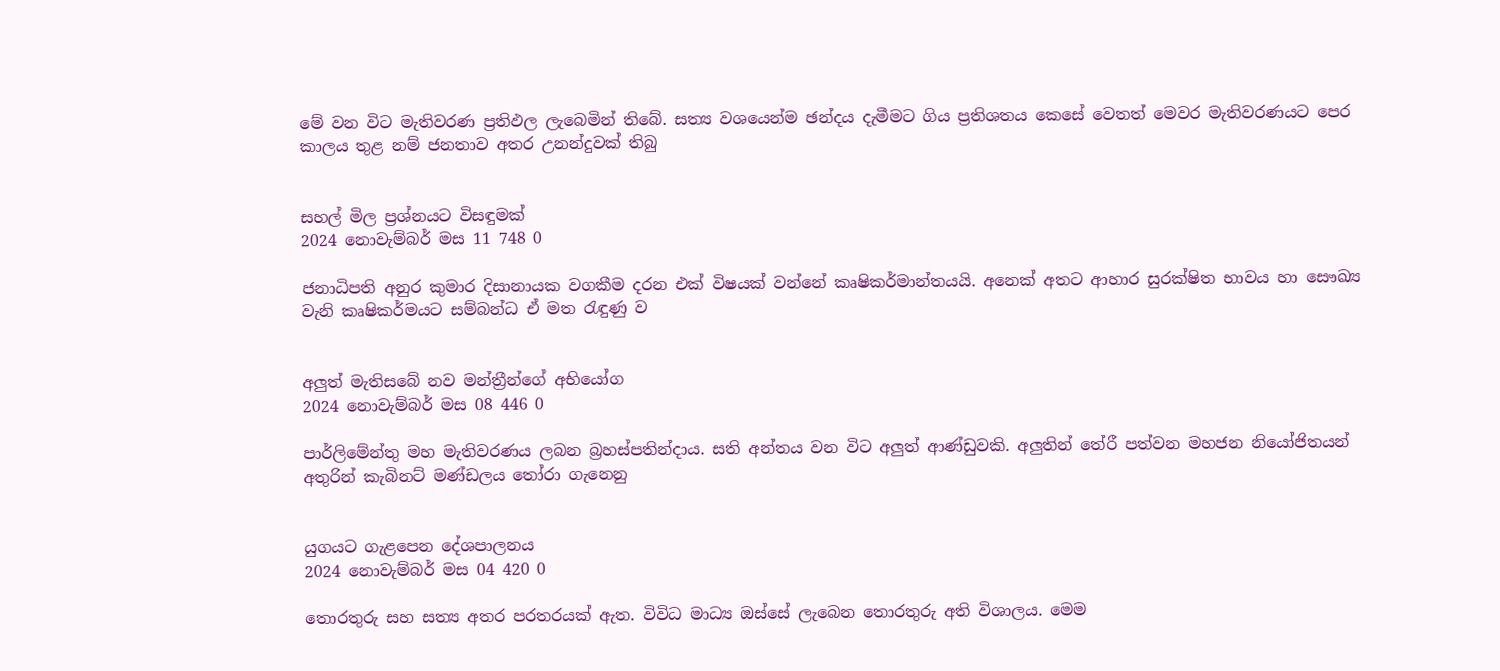මේ වන විට මැතිවරණ ප්‍රතිඵල ලැබෙමින් තිබේ. සත්‍ය වශයෙන්ම ඡන්දය දැමීමට ගිය ප්‍රතිශතය කෙසේ වෙතත් මෙවර මැතිවරණයට පෙර කාලය තුළ නම් ජනතාව අතර උනන්දුවක් තිබු


සහල් මිල ප්‍රශ්නයට විසඳුමක්
2024 නොවැම්බර් මස 11 748 0

ජනාධිපති අනුර කුමාර දිසානායක වගකීම දරන එක් විෂයක් වන්නේ කෘෂිකර්මාන්තයයි. අනෙක් අතට ආහාර සුරක්ෂිත භාවය හා සෞඛ්‍ය වැනි කෘෂිකර්මයට සම්බන්ධ ඒ මත රැඳුණු ව


අලුත් මැතිසබේ නව මන්ත්‍රීන්ගේ අභියෝග
2024 නොවැම්බර් මස 08 446 0

පාර්ලිමේන්තු මහ මැතිවරණය ලබන බ්‍රහස්පතින්දාය. සති අන්තය වන විට අලුත් ආණ්ඩුවකි. අලුතින් තේරී පත්වන මහජන නියෝජිතයන් අතුරින් කැබිනට් මණ්ඩලය තෝරා ගැනෙනු


යුගයට ගැළපෙන දේශපාලනය
2024 නොවැම්බර් මස 04 420 0

තොරතුරු සහ සත්‍ය අතර පරතරයක් ඇත. විවිධ මාධ්‍ය ඔස්සේ ලැබෙන තොරතුරු අති විශාලය. මෙම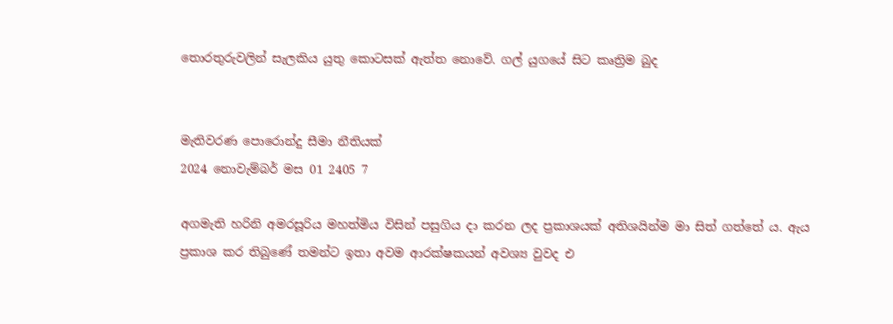තොරතුරුවලින් සැලකිය යුතු කොටසක් ඇත්ත නොවේ. ගල් යුගයේ සිට කෘත්‍රිම බුද


මැතිවරණ පොරොන්දු සීමා නීතියක්
2024 නොවැම්බර් මස 01 2405 7

අගමැති හරිනි අමරසූරිය මහත්මිය විසින් පසුගිය දා කරන ලද ප්‍රකාශයක් අතිශයින්ම මා සිත් ගත්තේ ය. ඇය ප්‍රකාශ කර තිබුණේ තමන්ට ඉතා අවම ආරක්ෂකයන් අවශ්‍ය වුවද එ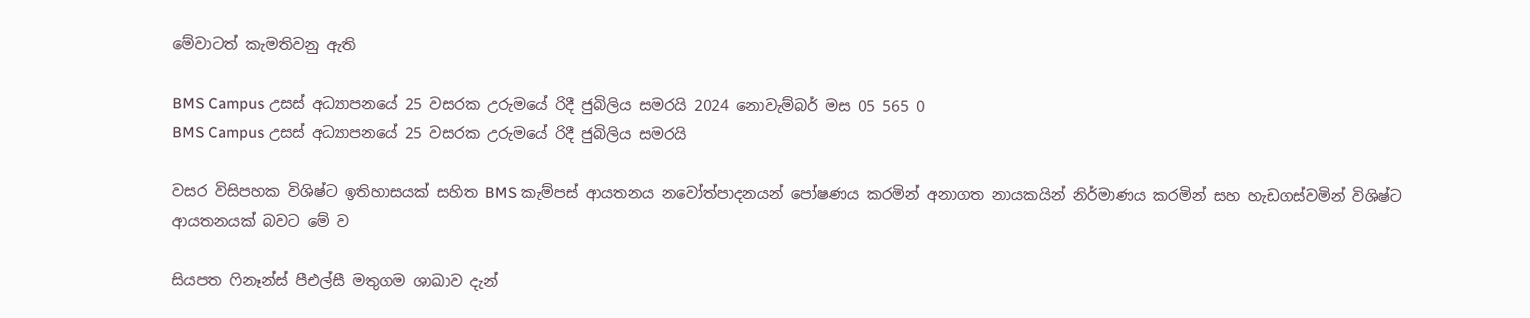මේවාටත් කැමතිවනු ඇති

BMS Campus උසස් අධ්‍යාපනයේ 25 වසරක උරුමයේ රිදී ජුබිලිය සමරයි 2024 නොවැම්බර් මස 05 565 0
BMS Campus උසස් අධ්‍යාපනයේ 25 වසරක උරුමයේ රිදී ජුබිලිය සමරයි

වසර විසිපහක විශිෂ්ට ඉතිහාසයක් සහිත BMS කැම්පස් ආයතනය නවෝත්පාදනයන් පෝෂණය කරමින් අනාගත නායකයින් නිර්මාණය කරමින් සහ හැඩගස්වමින් විශිෂ්ට ආයතනයක් බවට මේ ව

සියපත ෆිනෑන්ස් පීඑල්සී මතුගම ශාඛාව දැන්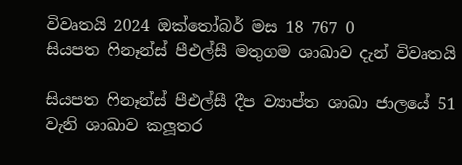විවෘතයි 2024 ඔක්තෝබර් මස 18 767 0
සියපත ෆිනෑන්ස් පීඑල්සී මතුගම ශාඛාව දැන් විවෘතයි

සියපත ෆිනෑන්ස් පීඑල්සී දීප ව්‍යාප්ත ශාඛා ජාලයේ 51 වැනි ශාඛාව කලූතර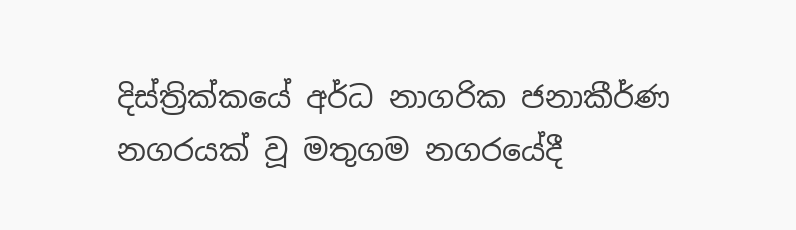දිස්ත්‍රික්කයේ අර්ධ නාගරික ජනාකීර්ණ නගරයක් වූ මතුගම නගරයේදී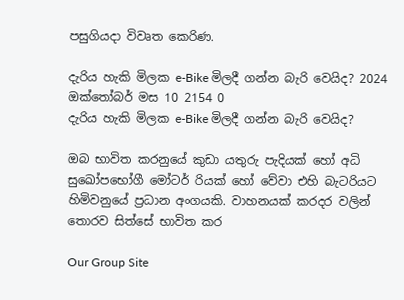පසුගියදා විවෘත කෙරිණ.

දැරිය හැකි මිලක e-Bike මිලදී ගන්න බැරි වෙයිද? 2024 ඔක්තෝබර් මස 10 2154 0
දැරිය හැකි මිලක e-Bike මිලදී ගන්න බැරි වෙයිද?

ඔබ භාවිත කරනුයේ කුඩා යතුරු පැදියක් හෝ අධි සුඛෝපභෝගී මෝටර් රියක් හෝ වේවා එහි බැටරියට හිමිවනුයේ ප්‍රධාන අංගයකි. වාහනයක් කරදර වලින් තොරව සිත්සේ භාවිත කර

Our Group Site